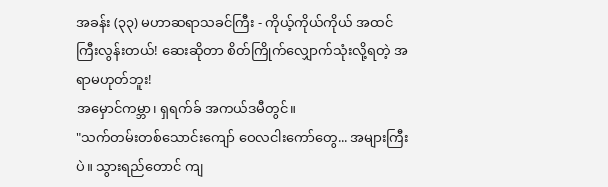အခန်း (၃၃) မဟာဆရာသခင်ကြီး - ကိုယ့်ကိုယ်ကိုယ် အထင်ကြီးလွန်းတယ်! ဆေးဆိုတာ စိတ်ကြိုက်လျှောက်သုံးလို့ရတဲ့ အရာမဟုတ်ဘူး!
အမှောင်ကမ္ဘာ၊ ရှရက်ခ် အကယ်ဒမီတွင်။
"သက်တမ်းတစ်သောင်းကျော် ဝေလငါးကော်တွေ... အများကြီးပဲ။ သွားရည်တောင် ကျ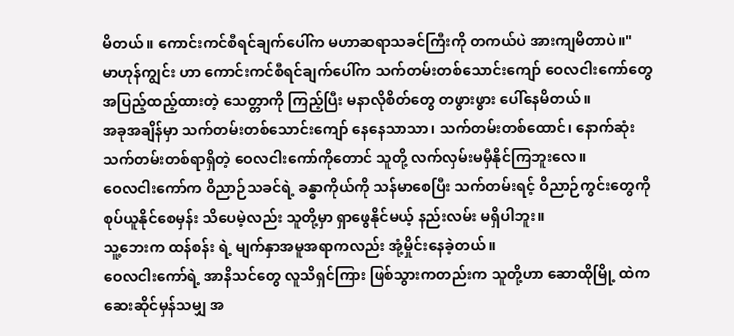မိတယ်။ ကောင်းကင်စီရင်ချက်ပေါ်က မဟာဆရာသခင်ကြီးကို တကယ်ပဲ အားကျမိတာပဲ။"
မာဟုန်ကျွင်း ဟာ ကောင်းကင်စီရင်ချက်ပေါ်က သက်တမ်းတစ်သောင်းကျော် ဝေလငါးကော်တွေ အပြည့်ထည့်ထားတဲ့ သေတ္တာကို ကြည့်ပြီး မနာလိုစိတ်တွေ တဖွားဖွား ပေါ်နေမိတယ်။
အခုအချိန်မှာ သက်တမ်းတစ်သောင်းကျော် နေနေသာသာ၊ သက်တမ်းတစ်ထောင်၊ နောက်ဆုံး သက်တမ်းတစ်ရာရှိတဲ့ ဝေလငါးကော်ကိုတောင် သူတို့ လက်လှမ်းမမှီနိုင်ကြဘူးလေ။
ဝေလငါးကော်က ဝိညာဉ်သခင်ရဲ့ ခန္ဓာကိုယ်ကို သန်မာစေပြီး သက်တမ်းရင့် ဝိညာဉ်ကွင်းတွေကို စုပ်ယူနိုင်စေမှန်း သိပေမဲ့လည်း သူတို့မှာ ရှာဖွေနိုင်မယ့် နည်းလမ်း မရှိပါဘူး။
သူ့ဘေးက ထန်စန်း ရဲ့ မျက်နှာအမူအရာကလည်း အုံ့မှိုင်းနေခဲ့တယ်။
ဝေလငါးကော်ရဲ့ အာနိသင်တွေ လူသိရှင်ကြား ဖြစ်သွားကတည်းက သူတို့ဟာ ဆောထိုမြို့ ထဲက ဆေးဆိုင်မှန်သမျှ အ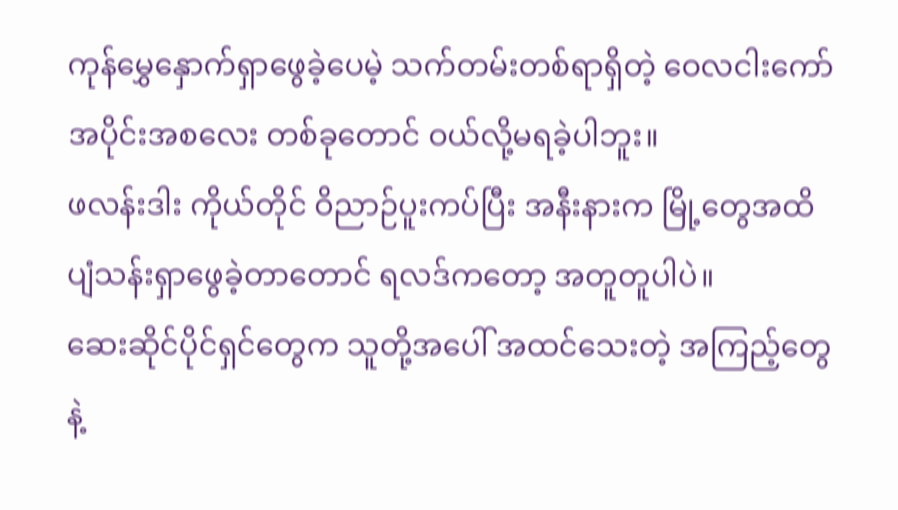ကုန်မွှေနှောက်ရှာဖွေခဲ့ပေမဲ့ သက်တမ်းတစ်ရာရှိတဲ့ ဝေလငါးကော် အပိုင်းအစလေး တစ်ခုတောင် ဝယ်လို့မရခဲ့ပါဘူး။
ဖလန်းဒါး ကိုယ်တိုင် ဝိညာဉ်ပူးကပ်ပြီး အနီးနားက မြို့တွေအထိ ပျံသန်းရှာဖွေခဲ့တာတောင် ရလဒ်ကတော့ အတူတူပါပဲ။
ဆေးဆိုင်ပိုင်ရှင်တွေက သူတို့အပေါ် အထင်သေးတဲ့ အကြည့်တွေနဲ့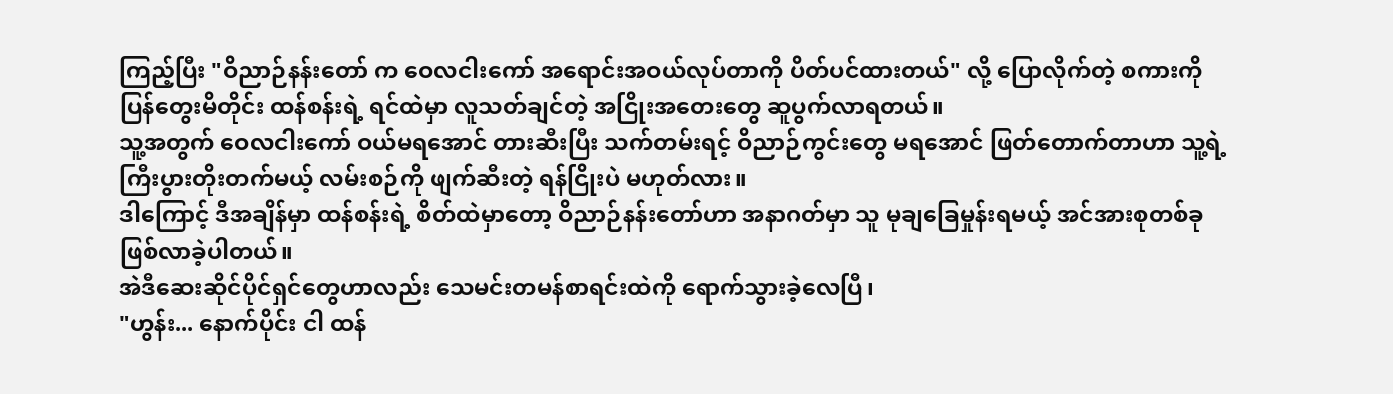ကြည့်ပြီး "ဝိညာဉ်နန်းတော် က ဝေလငါးကော် အရောင်းအဝယ်လုပ်တာကို ပိတ်ပင်ထားတယ်" လို့ ပြောလိုက်တဲ့ စကားကို ပြန်တွေးမိတိုင်း ထန်စန်းရဲ့ ရင်ထဲမှာ လူသတ်ချင်တဲ့ အငြိုးအတေးတွေ ဆူပွက်လာရတယ်။
သူ့အတွက် ဝေလငါးကော် ဝယ်မရအောင် တားဆီးပြီး သက်တမ်းရင့် ဝိညာဉ်ကွင်းတွေ မရအောင် ဖြတ်တောက်တာဟာ သူ့ရဲ့ ကြီးပွားတိုးတက်မယ့် လမ်းစဉ်ကို ဖျက်ဆီးတဲ့ ရန်ငြိုးပဲ မဟုတ်လား။
ဒါကြောင့် ဒီအချိန်မှာ ထန်စန်းရဲ့ စိတ်ထဲမှာတော့ ဝိညာဉ်နန်းတော်ဟာ အနာဂတ်မှာ သူ မုချခြေမှုန်းရမယ့် အင်အားစုတစ်ခု ဖြစ်လာခဲ့ပါတယ်။
အဲဒီဆေးဆိုင်ပိုင်ရှင်တွေဟာလည်း သေမင်းတမန်စာရင်းထဲကို ရောက်သွားခဲ့လေပြီ၊
"ဟွန်း... နောက်ပိုင်း ငါ ထန်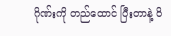ဂိုဏ်းကို တည်ထောင် ပြီးတာနဲ့ ဝိ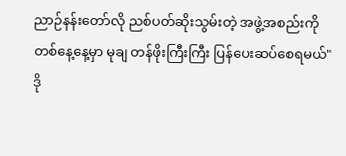ညာဉ်နန်းတော်လို ညစ်ပတ်ဆိုးသွမ်းတဲ့ အဖွဲ့အစည်းကို တစ်နေ့နေ့မှာ မုချ တန်ဖိုးကြီးကြီး ပြန်ပေးဆပ်စေရမယ်"
ဒို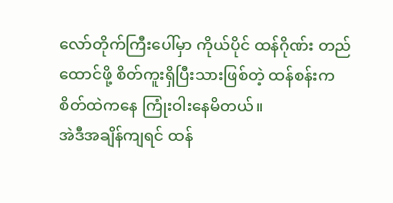လော်တိုက်ကြီးပေါ်မှာ ကိုယ်ပိုင် ထန်ဂိုဏ်း တည်ထောင်ဖို့ စိတ်ကူးရှိပြီးသားဖြစ်တဲ့ ထန်စန်းက စိတ်ထဲကနေ ကြုံးဝါးနေမိတယ်။
အဲဒီအချိန်ကျရင် ထန်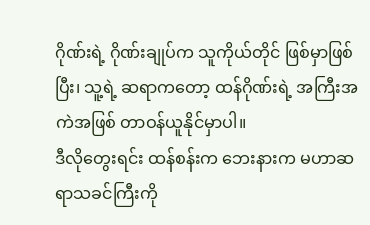ဂိုဏ်းရဲ့ ဂိုဏ်းချုပ်က သူကိုယ်တိုင် ဖြစ်မှာဖြစ်ပြီး၊ သူ့ရဲ့ ဆရာကတော့ ထန်ဂိုဏ်းရဲ့ အကြီးအကဲအဖြစ် တာဝန်ယူနိုင်မှာပါ။
ဒီလိုတွေးရင်း ထန်စန်းက ဘေးနားက မဟာဆရာသခင်ကြီးကို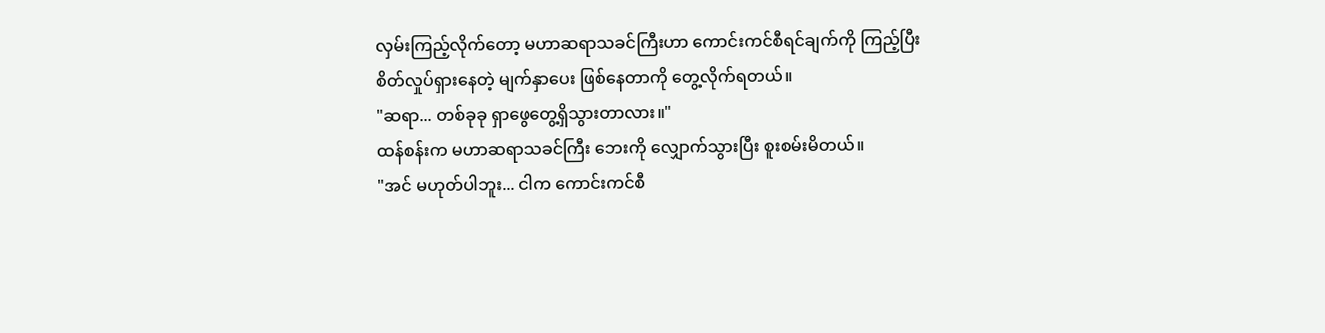လှမ်းကြည့်လိုက်တော့ မဟာဆရာသခင်ကြီးဟာ ကောင်းကင်စီရင်ချက်ကို ကြည့်ပြီး စိတ်လှုပ်ရှားနေတဲ့ မျက်နှာပေး ဖြစ်နေတာကို တွေ့လိုက်ရတယ်။
"ဆရာ... တစ်ခုခု ရှာဖွေတွေ့ရှိသွားတာလား။"
ထန်စန်းက မဟာဆရာသခင်ကြီး ဘေးကို လျှောက်သွားပြီး စူးစမ်းမိတယ်။
"အင် မဟုတ်ပါဘူး... ငါက ကောင်းကင်စီ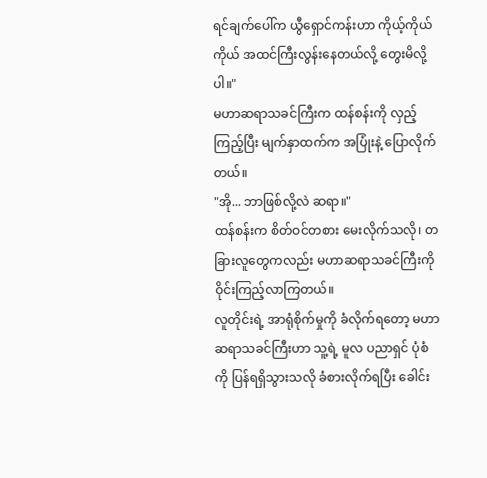ရင်ချက်ပေါ်က ယွီရှောင်ကန်းဟာ ကိုယ့်ကိုယ်ကိုယ် အထင်ကြီးလွန်းနေတယ်လို့ တွေးမိလို့ပါ။"
မဟာဆရာသခင်ကြီးက ထန်စန်းကို လှည့်ကြည့်ပြီး မျက်နှာထက်က အပြုံးနဲ့ ပြောလိုက်တယ်။
"အို... ဘာဖြစ်လို့လဲ ဆရာ။"
ထန်စန်းက စိတ်ဝင်တစား မေးလိုက်သလို၊ တခြားလူတွေကလည်း မဟာဆရာသခင်ကြီးကို ဝိုင်းကြည့်လာကြတယ်။
လူတိုင်းရဲ့ အာရုံစိုက်မှုကို ခံလိုက်ရတော့ မဟာဆရာသခင်ကြီးဟာ သူ့ရဲ့ မူလ ပညာရှင် ပုံစံကို ပြန်ရရှိသွားသလို ခံစားလိုက်ရပြီး ခေါင်း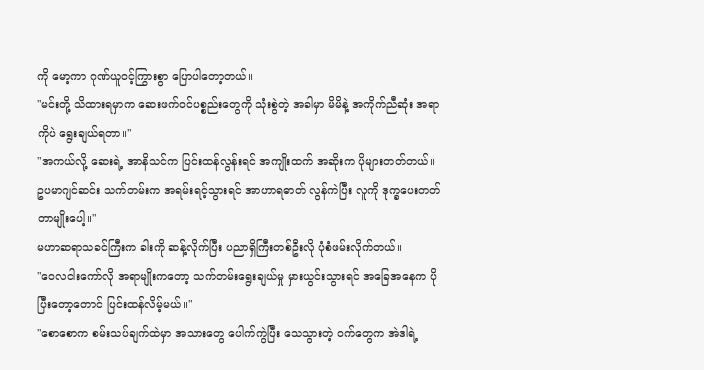ကို မော့ကာ ဂုဏ်ယူဝင့်ကြွားစွာ ပြောပါတော့တယ်။
"မင်းတို့ သိထားရမှာက ဆေးဖက်ဝင်ပစ္စည်းတွေကို သုံးစွဲတဲ့ အခါမှာ မိမိနဲ့ အကိုက်ညီဆုံး အရာကိုပဲ ရွေးချယ်ရတာ။"
"အကယ်လို့ ဆေးရဲ့ အာနိသင်က ပြင်းထန်လွန်းရင် အကျိုးထက် အဆိုးက ပိုများတတ်တယ်။ ဥပမာဂျင်ဆင်း သက်တမ်းက အရမ်းရင့်သွားရင် အာဟာရဓာတ် လွန်ကဲပြီး လူကို ဒုက္ခပေးတတ်တာမျိုးပေါ့။"
မဟာဆရာသခင်ကြီးက ခါးကို ဆန့်လိုက်ပြီး ပညာရှိကြီးတစ်ဦးလို ပုံစံဖမ်းလိုက်တယ်။
"ဝေလငါးကော်လို အရာမျိုးကတော့ သက်တမ်းရွေးချယ်မှု မှားယွင်းသွားရင် အခြေအနေက ပိုပြီးတော့တောင် ပြင်းထန်လိမ့်မယ်။"
"စောစောက စမ်းသပ်ချက်ထဲမှာ အသားတွေ ပေါက်ကွဲပြီး သေသွားတဲ့ ဝက်တွေက အဲဒါရဲ့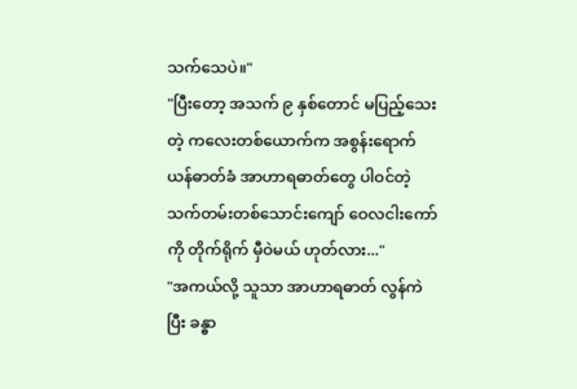သက်သေပဲ။"
"ပြီးတော့ အသက် ၉ နှစ်တောင် မပြည့်သေးတဲ့ ကလေးတစ်ယောက်က အစွန်းရောက် ယန်ဓာတ်ခံ အာဟာရဓာတ်တွေ ပါဝင်တဲ့ သက်တမ်းတစ်သောင်းကျော် ဝေလငါးကော်ကို တိုက်ရိုက် မှီဝဲမယ် ဟုတ်လား..."
"အကယ်လို့ သူသာ အာဟာရဓာတ် လွန်ကဲပြီး ခန္ဓာ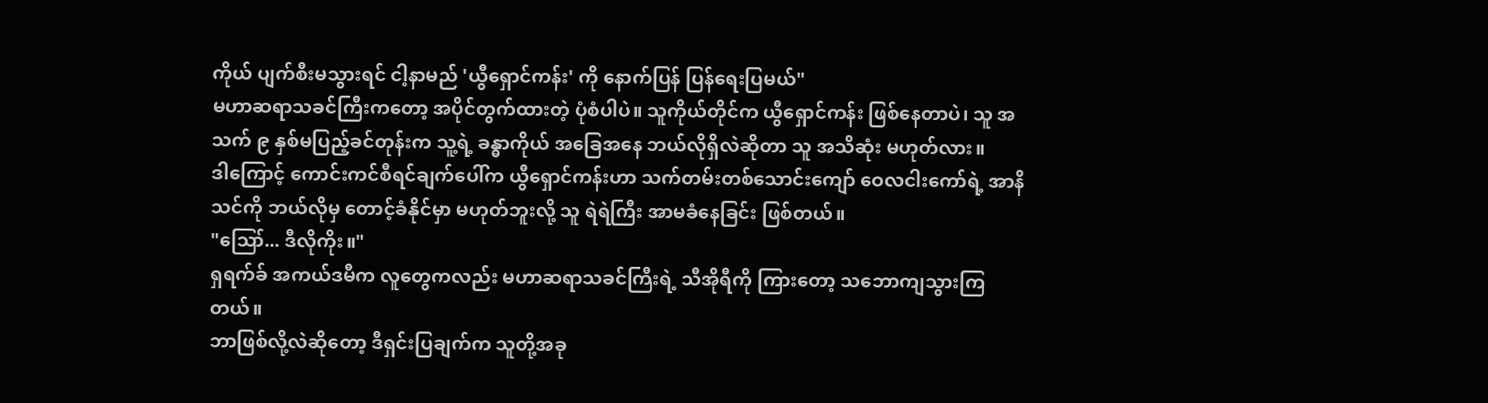ကိုယ် ပျက်စီးမသွားရင် ငါ့နာမည် 'ယွီရှောင်ကန်း' ကို နောက်ပြန် ပြန်ရေးပြမယ်"
မဟာဆရာသခင်ကြီးကတော့ အပိုင်တွက်ထားတဲ့ ပုံစံပါပဲ။ သူကိုယ်တိုင်က ယွီရှောင်ကန်း ဖြစ်နေတာပဲ၊ သူ အသက် ၉ နှစ်မပြည့်ခင်တုန်းက သူ့ရဲ့ ခန္ဓာကိုယ် အခြေအနေ ဘယ်လိုရှိလဲဆိုတာ သူ အသိဆုံး မဟုတ်လား။
ဒါကြောင့် ကောင်းကင်စီရင်ချက်ပေါ်က ယွီရှောင်ကန်းဟာ သက်တမ်းတစ်သောင်းကျော် ဝေလငါးကော်ရဲ့ အာနိသင်ကို ဘယ်လိုမှ တောင့်ခံနိုင်မှာ မဟုတ်ဘူးလို့ သူ ရဲရဲကြီး အာမခံနေခြင်း ဖြစ်တယ်။
"ဪ... ဒီလိုကိုး။"
ရှရက်ခ် အကယ်ဒမီက လူတွေကလည်း မဟာဆရာသခင်ကြီးရဲ့ သီအိုရီကို ကြားတော့ သဘောကျသွားကြတယ်။
ဘာဖြစ်လို့လဲဆိုတော့ ဒီရှင်းပြချက်က သူတို့အခု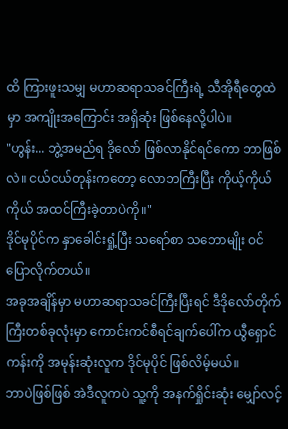ထိ ကြားဖူးသမျှ မဟာဆရာသခင်ကြီးရဲ့ သီအိုရီတွေထဲမှာ အကျိုးအကြောင်း အရှိဆုံး ဖြစ်နေလို့ပါပဲ။
"ဟွန်း... ဘွဲ့အမည်ရ ဒိုလော် ဖြစ်လာနိုင်ရင်ကော ဘာဖြစ်လဲ။ ငယ်ငယ်တုန်းကတော့ လောဘကြီးပြီး ကိုယ့်ကိုယ်ကိုယ် အထင်ကြီးခဲ့တာပဲကို။"
ဒိုင်မုပိုင်က နှာခေါင်းရှုံ့ပြီး သရော်စာ သဘောမျိုး ဝင်ပြောလိုက်တယ်။
အခုအချိန်မှာ မဟာဆရာသခင်ကြီးပြီးရင် ဒီဒိုလော်တိုက်ကြီးတစ်ခုလုံးမှာ ကောင်းကင်စီရင်ချက်ပေါ်က ယွီရှောင်ကန်းကို အမုန်းဆုံးလူက ဒိုင်မုပိုင် ဖြစ်လိမ့်မယ်။
ဘာပဲဖြစ်ဖြစ် အဲဒီလူကပဲ သူ့ကို အနက်ရှိုင်းဆုံး မျှော်လင့်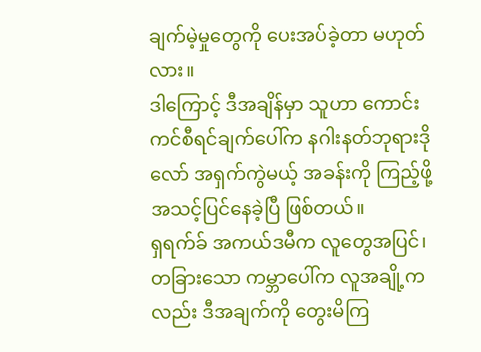ချက်မဲ့မှုတွေကို ပေးအပ်ခဲ့တာ မဟုတ်လား။
ဒါကြောင့် ဒီအချိန်မှာ သူဟာ ကောင်းကင်စီရင်ချက်ပေါ်က နဂါးနတ်ဘုရားဒိုလော် အရှက်ကွဲမယ့် အခန်းကို ကြည့်ဖို့ အသင့်ပြင်နေခဲ့ပြီ ဖြစ်တယ်။
ရှရက်ခ် အကယ်ဒမီက လူတွေအပြင်၊ တခြားသော ကမ္ဘာပေါ်က လူအချို့ကလည်း ဒီအချက်ကို တွေးမိကြ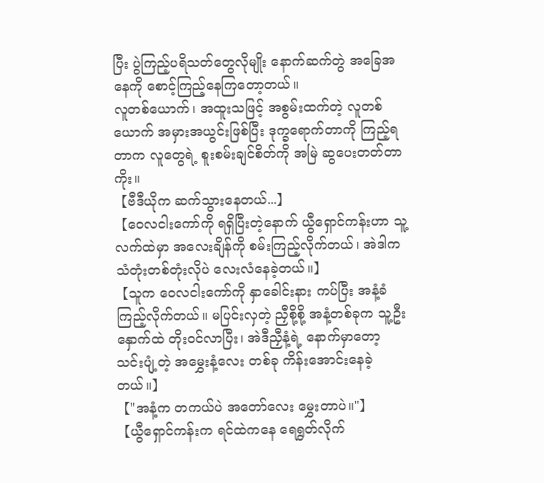ပြီး ပွဲကြည့်ပရိသတ်တွေလိုမျိုး နောက်ဆက်တွဲ အခြေအနေကို စောင့်ကြည့်နေကြတော့တယ်။
လူတစ်ယောက်၊ အထူးသဖြင့် အစွမ်းထက်တဲ့ လူတစ်ယောက် အမှားအယွင်းဖြစ်ပြီး ဒုက္ခရောက်တာကို ကြည့်ရတာက လူတွေရဲ့ စူးစမ်းချင်စိတ်ကို အမြဲ ဆွပေးတတ်တာကိုး။
【ဗီဒီယိုက ဆက်သွားနေတယ်...】
【ဝေလငါးကော်ကို ရရှိပြီးတဲ့နောက် ယွီရှောင်ကန်းဟာ သူ့လက်ထဲမှာ အလေးချိန်ကို စမ်းကြည့်လိုက်တယ်၊ အဲဒါက သံတုံးတစ်တုံးလိုပဲ လေးလံနေခဲ့တယ်။】
【သူက ဝေလငါးကော်ကို နှာခေါင်းနား ကပ်ပြီး အနံ့ခံကြည့်လိုက်တယ်။ မပြင်းလှတဲ့ ညှီစို့စို့ အနံ့တစ်ခုက သူ့ဦးနှောက်ထဲ တိုးဝင်လာပြီး၊ အဲဒီညှီနံ့ရဲ့ နောက်မှာတော့ သင်းပျံ့တဲ့ အမွှေးနံ့လေး တစ်ခု ကိန်းအောင်းနေခဲ့တယ်။】
【"အနံ့က တကယ်ပဲ အတော်လေး မွှေးတာပဲ။"】
【ယွီရှောင်ကန်းက ရင်ထဲကနေ ရေရွတ်လိုက်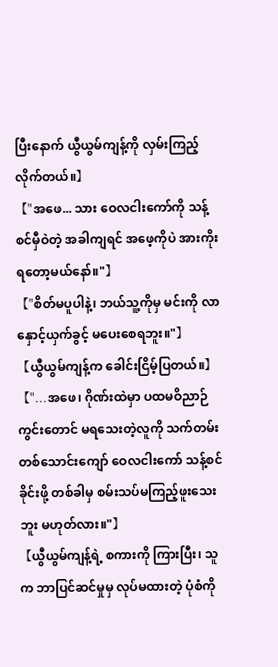ပြီးနောက် ယွီယွမ်ကျန့်ကို လှမ်းကြည့်လိုက်တယ်။】
【"အဖေ... သား ဝေလငါးကော်ကို သန့်စင်မှီဝဲတဲ့ အခါကျရင် အဖေ့ကိုပဲ အားကိုးရတော့မယ်နော်။"】
【"စိတ်မပူပါနဲ့၊ ဘယ်သူ့ကိုမှ မင်းကို လာနှောင့်ယှက်ခွင့် မပေးစေရဘူး။"】
【ယွီယွမ်ကျန့်က ခေါင်းငြိမ့်ပြတယ်။】
【"...အဖေ၊ ဂိုဏ်းထဲမှာ ပထမဝိညာဉ်ကွင်းတောင် မရသေးတဲ့လူကို သက်တမ်းတစ်သောင်းကျော် ဝေလငါးကော် သန့်စင်ခိုင်းဖို့ တစ်ခါမှ စမ်းသပ်မကြည့်ဖူးသေးဘူး မဟုတ်လား။"】
【ယွီယွမ်ကျန့်ရဲ့ စကားကို ကြားပြီး၊ သူက ဘာပြင်ဆင်မှုမှ လုပ်မထားတဲ့ ပုံစံကို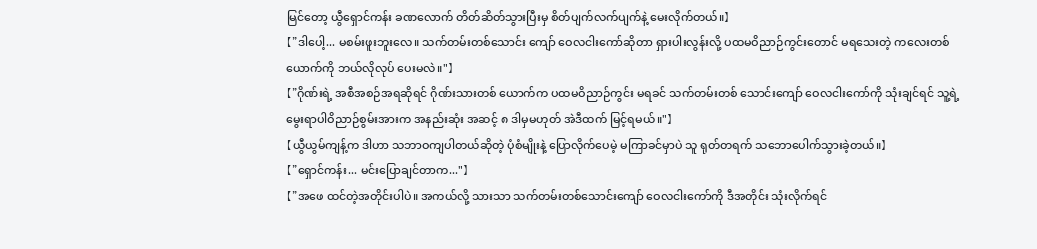မြင်တော့ ယွီရှောင်ကန်း ခဏလောက် တိတ်ဆိတ်သွားပြီးမှ စိတ်ပျက်လက်ပျက်နဲ့ မေးလိုက်တယ်။】
【"ဒါပေါ့... မစမ်းဖူးဘူးလေ။ သက်တမ်းတစ်သောင်း ကျော် ဝေလငါးကော်ဆိုတာ ရှားပါးလွန်းလို့ ပထမဝိညာဉ်ကွင်းတောင် မရသေးတဲ့ ကလေးတစ်ယောက်ကို ဘယ်လိုလုပ် ပေးမလဲ။"】
【"ဂိုဏ်းရဲ့ အစီအစဉ်အရဆိုရင် ဂိုဏ်းသားတစ် ယောက်က ပထမဝိညာဉ်ကွင်း မရခင် သက်တမ်းတစ် သောင်းကျော် ဝေလငါးကော်ကို သုံးချင်ရင် သူ့ရဲ့ မွေးရာပါဝိညာဉ်စွမ်းအားက အနည်းဆုံး အဆင့် ၈ ဒါမှမဟုတ် အဲဒီထက် မြင့်ရမယ်။"】
【ယွီယွမ်ကျန့်က ဒါဟာ သဘာဝကျပါတယ်ဆိုတဲ့ ပုံစံမျိုးနဲ့ ပြောလိုက်ပေမဲ့ မကြာခင်မှာပဲ သူ ရုတ်တရက် သဘောပေါက်သွားခဲ့တယ်။】
【"ရှောင်ကန်း... မင်းပြောချင်တာက..."】
【"အဖေ ထင်တဲ့အတိုင်းပါပဲ။ အကယ်လို့ သားသာ သက်တမ်းတစ်သောင်းကျော် ဝေလငါးကော်ကို ဒီအတိုင်း သုံးလိုက်ရင်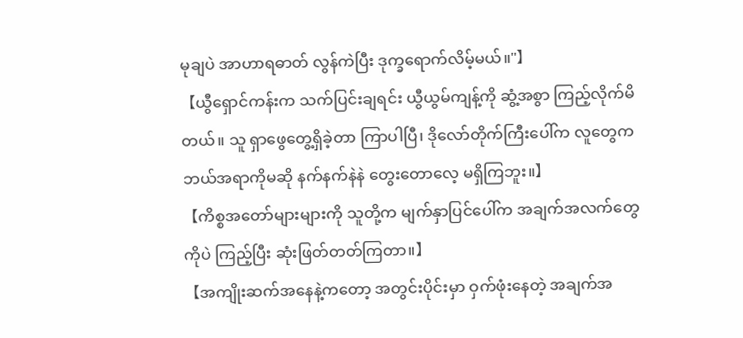မုချပဲ အာဟာရဓာတ် လွန်ကဲပြီး ဒုက္ခရောက်လိမ့်မယ်။"】
【ယွီရှောင်ကန်းက သက်ပြင်းချရင်း ယွီယွမ်ကျန့်ကို ဆွံ့အစွာ ကြည့်လိုက်မိတယ်။ သူ ရှာဖွေတွေ့ရှိခဲ့တာ ကြာပါပြီ၊ ဒိုလော်တိုက်ကြီးပေါ်က လူတွေက ဘယ်အရာကိုမဆို နက်နက်နဲနဲ တွေးတောလေ့ မရှိကြဘူး။】
【ကိစ္စအတော်များများကို သူတို့က မျက်နှာပြင်ပေါ်က အချက်အလက်တွေကိုပဲ ကြည့်ပြီး ဆုံးဖြတ်တတ်ကြတာ။】
【အကျိုးဆက်အနေနဲ့ကတော့ အတွင်းပိုင်းမှာ ဝှက်ဖုံးနေတဲ့ အချက်အ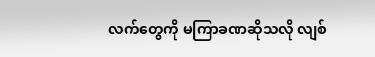လက်တွေကို မကြာခဏဆိုသလို လျစ်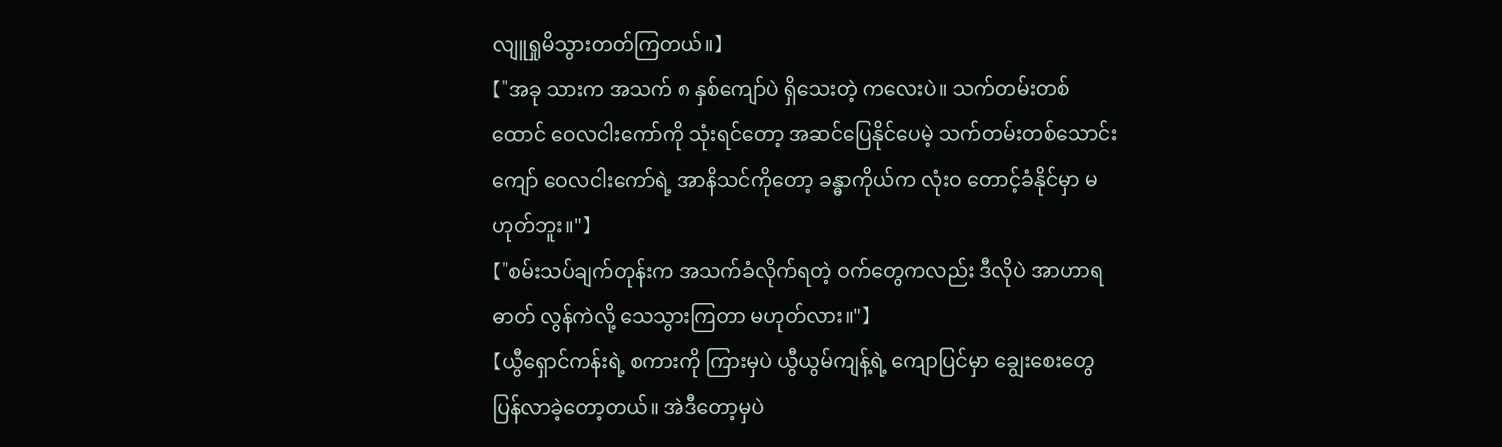လျူရှုမိသွားတတ်ကြတယ်။】
【"အခု သားက အသက် ၈ နှစ်ကျော်ပဲ ရှိသေးတဲ့ ကလေးပဲ။ သက်တမ်းတစ်ထောင် ဝေလငါးကော်ကို သုံးရင်တော့ အဆင်ပြေနိုင်ပေမဲ့ သက်တမ်းတစ်သောင်းကျော် ဝေလငါးကော်ရဲ့ အာနိသင်ကိုတော့ ခန္ဓာကိုယ်က လုံးဝ တောင့်ခံနိုင်မှာ မဟုတ်ဘူး။"】
【"စမ်းသပ်ချက်တုန်းက အသက်ခံလိုက်ရတဲ့ ဝက်တွေကလည်း ဒီလိုပဲ အာဟာရဓာတ် လွန်ကဲလို့ သေသွားကြတာ မဟုတ်လား။"】
【ယွီရှောင်ကန်းရဲ့ စကားကို ကြားမှပဲ ယွီယွမ်ကျန့်ရဲ့ ကျောပြင်မှာ ချွေးစေးတွေ ပြန်လာခဲ့တော့တယ်။ အဲဒီတော့မှပဲ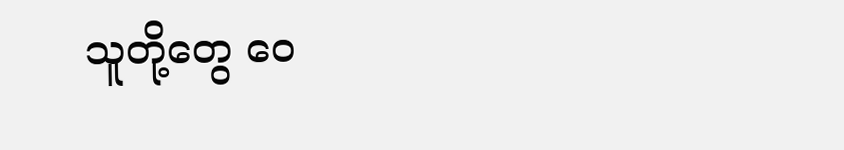သူတို့တွေ ဝေ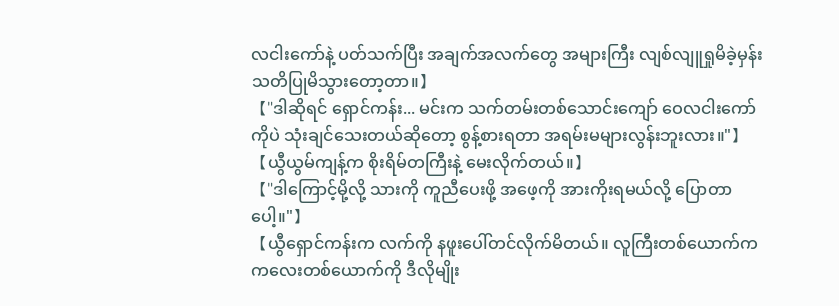လငါးကော်နဲ့ ပတ်သက်ပြီး အချက်အလက်တွေ အများကြီး လျစ်လျူရှုမိခဲ့မှန်း သတိပြုမိသွားတော့တာ။】
【"ဒါဆိုရင် ရှောင်ကန်း... မင်းက သက်တမ်းတစ်သောင်းကျော် ဝေလငါးကော်ကိုပဲ သုံးချင်သေးတယ်ဆိုတော့ စွန့်စားရတာ အရမ်းမများလွန်းဘူးလား။"】
【ယွီယွမ်ကျန့်က စိုးရိမ်တကြီးနဲ့ မေးလိုက်တယ်။】
【"ဒါကြောင့်မို့လို့ သားကို ကူညီပေးဖို့ အဖေ့ကို အားကိုးရမယ်လို့ ပြောတာပေါ့။"】
【ယွီရှောင်ကန်းက လက်ကို နဖူးပေါ်တင်လိုက်မိတယ်။ လူကြီးတစ်ယောက်က ကလေးတစ်ယောက်ကို ဒီလိုမျိုး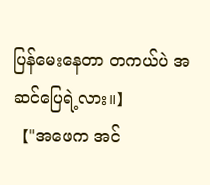ပြန်မေးနေတာ တကယ်ပဲ အဆင်ပြေရဲ့လား။】
【"အဖေက အင်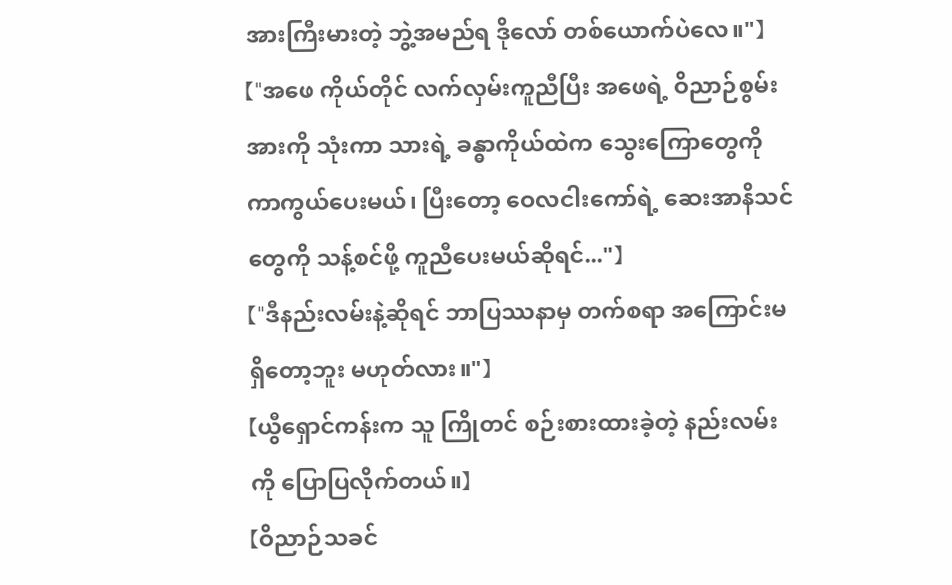အားကြီးမားတဲ့ ဘွဲ့အမည်ရ ဒိုလော် တစ်ယောက်ပဲလေ။"】
【"အဖေ ကိုယ်တိုင် လက်လှမ်းကူညီပြီး အဖေရဲ့ ဝိညာဉ်စွမ်းအားကို သုံးကာ သားရဲ့ ခန္ဓာကိုယ်ထဲက သွေးကြောတွေကို ကာကွယ်ပေးမယ်၊ ပြီးတော့ ဝေလငါးကော်ရဲ့ ဆေးအာနိသင်တွေကို သန့်စင်ဖို့ ကူညီပေးမယ်ဆိုရင်..."】
【"ဒီနည်းလမ်းနဲ့ဆိုရင် ဘာပြဿနာမှ တက်စရာ အကြောင်းမရှိတော့ဘူး မဟုတ်လား။"】
【ယွီရှောင်ကန်းက သူ ကြိုတင် စဉ်းစားထားခဲ့တဲ့ နည်းလမ်းကို ပြောပြလိုက်တယ်။】
【ဝိညာဉ်သခင်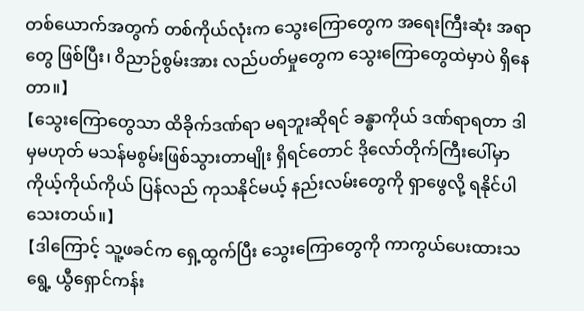တစ်ယောက်အတွက် တစ်ကိုယ်လုံးက သွေးကြောတွေက အရေးကြီးဆုံး အရာတွေ ဖြစ်ပြီး၊ ဝိညာဉ်စွမ်းအား လည်ပတ်မှုတွေက သွေးကြောတွေထဲမှာပဲ ရှိနေတာ။】
【သွေးကြောတွေသာ ထိခိုက်ဒဏ်ရာ မရဘူးဆိုရင် ခန္ဓာကိုယ် ဒဏ်ရာရတာ ဒါမှမဟုတ် မသန်မစွမ်းဖြစ်သွားတာမျိုး ရှိရင်တောင် ဒိုလော်တိုက်ကြီးပေါ်မှာ ကိုယ့်ကိုယ်ကိုယ် ပြန်လည် ကုသနိုင်မယ့် နည်းလမ်းတွေကို ရှာဖွေလို့ ရနိုင်ပါသေးတယ်။】
【ဒါကြောင့် သူ့ဖခင်က ရှေ့ထွက်ပြီး သွေးကြောတွေကို ကာကွယ်ပေးထားသရွေ့ ယွီရှောင်ကန်း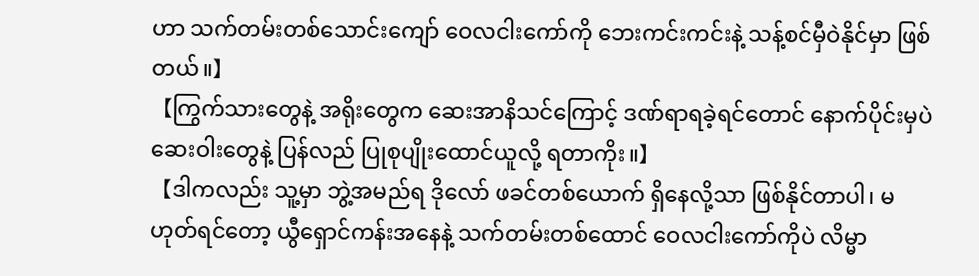ဟာ သက်တမ်းတစ်သောင်းကျော် ဝေလငါးကော်ကို ဘေးကင်းကင်းနဲ့ သန့်စင်မှီဝဲနိုင်မှာ ဖြစ်တယ်။】
【ကြွက်သားတွေနဲ့ အရိုးတွေက ဆေးအာနိသင်ကြောင့် ဒဏ်ရာရခဲ့ရင်တောင် နောက်ပိုင်းမှပဲ ဆေးဝါးတွေနဲ့ ပြန်လည် ပြုစုပျိုးထောင်ယူလို့ ရတာကိုး။】
【ဒါကလည်း သူ့မှာ ဘွဲ့အမည်ရ ဒိုလော် ဖခင်တစ်ယောက် ရှိနေလို့သာ ဖြစ်နိုင်တာပါ၊ မဟုတ်ရင်တော့ ယွီရှောင်ကန်းအနေနဲ့ သက်တမ်းတစ်ထောင် ဝေလငါးကော်ကိုပဲ လိမ္မာ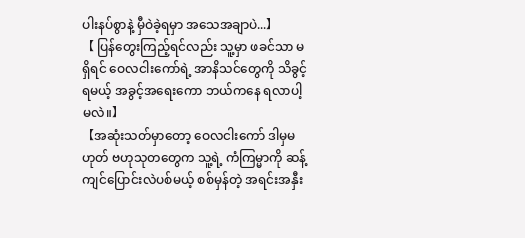ပါးနပ်စွာနဲ့ မှီဝဲခဲ့ရမှာ အသေအချာပဲ...】
【 ပြန်တွေးကြည့်ရင်လည်း သူ့မှာ ဖခင်သာ မရှိရင် ဝေလငါးကော်ရဲ့ အာနိသင်တွေကို သိခွင့်ရမယ့် အခွင့်အရေးကော ဘယ်ကနေ ရလာပါ့မလဲ။】
【အဆုံးသတ်မှာတော့ ဝေလငါးကော် ဒါမှမဟုတ် ဗဟုသုတတွေက သူ့ရဲ့ ကံကြမ္မာကို ဆန့်ကျင်ပြောင်းလဲပစ်မယ့် စစ်မှန်တဲ့ အရင်းအနှီး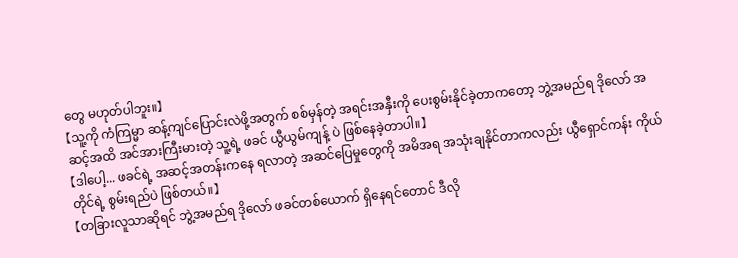တွေ မဟုတ်ပါဘူး။】
【သူ့ကို ကံကြမ္မာ ဆန့်ကျင်ပြောင်းလဲဖို့အတွက် စစ်မှန်တဲ့ အရင်းအနှီးကို ပေးစွမ်းနိုင်ခဲ့တာကတော့ ဘွဲ့အမည်ရ ဒိုလော် အဆင့်အထိ အင်အားကြီးမားတဲ့ သူ့ရဲ့ ဖခင် ယွီယွမ်ကျန့် ပဲ ဖြစ်နေခဲ့တာပါ။】
【ဒါပေါ့... ဖခင်ရဲ့ အဆင့်အတန်းကနေ ရလာတဲ့ အဆင်ပြေမှုတွေကို အမိအရ အသုံးချနိုင်တာကလည်း ယွီရှောင်ကန်း ကိုယ်တိုင်ရဲ့ စွမ်းရည်ပဲ ဖြစ်တယ်။】
【တခြားလူသာဆိုရင် ဘွဲ့အမည်ရ ဒိုလော် ဖခင်တစ်ယောက် ရှိနေရင်တောင် ဒီလို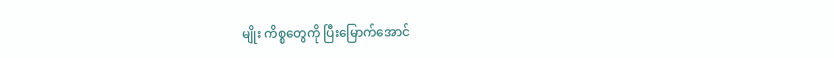မျိုး ကိစ္စတွေကို ပြီးမြောက်အောင်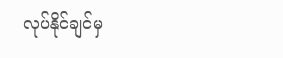လုပ်နိုင်ချင်မှ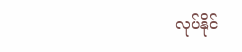လုပ်နိုင်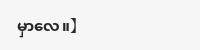မှာလေ။】